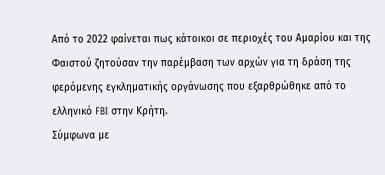Από το 2022 φαίνεται πως κάτοικοι σε περιοχές του Αμαρίου και της Φαιστού ζητούσαν την παρέμβαση των αρχών για τη δράση της φερόμενης εγκληματικής οργάνωσης που εξαρθρώθηκε από το ελληνικό FBI στην Κρήτη.
Σύμφωνα με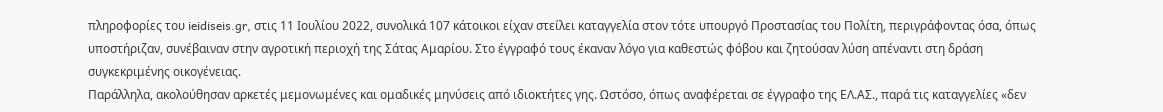πληροφορίες του ieidiseis.gr, στις 11 Ιουλίου 2022, συνολικά 107 κάτοικοι είχαν στείλει καταγγελία στον τότε υπουργό Προστασίας του Πολίτη, περιγράφοντας όσα, όπως υποστήριζαν, συνέβαιναν στην αγροτική περιοχή της Σάτας Αμαρίου. Στο έγγραφό τους έκαναν λόγο για καθεστώς φόβου και ζητούσαν λύση απέναντι στη δράση συγκεκριμένης οικογένειας.
Παράλληλα, ακολούθησαν αρκετές μεμονωμένες και ομαδικές μηνύσεις από ιδιοκτήτες γης. Ωστόσο, όπως αναφέρεται σε έγγραφο της ΕΛ.ΑΣ., παρά τις καταγγελίες «δεν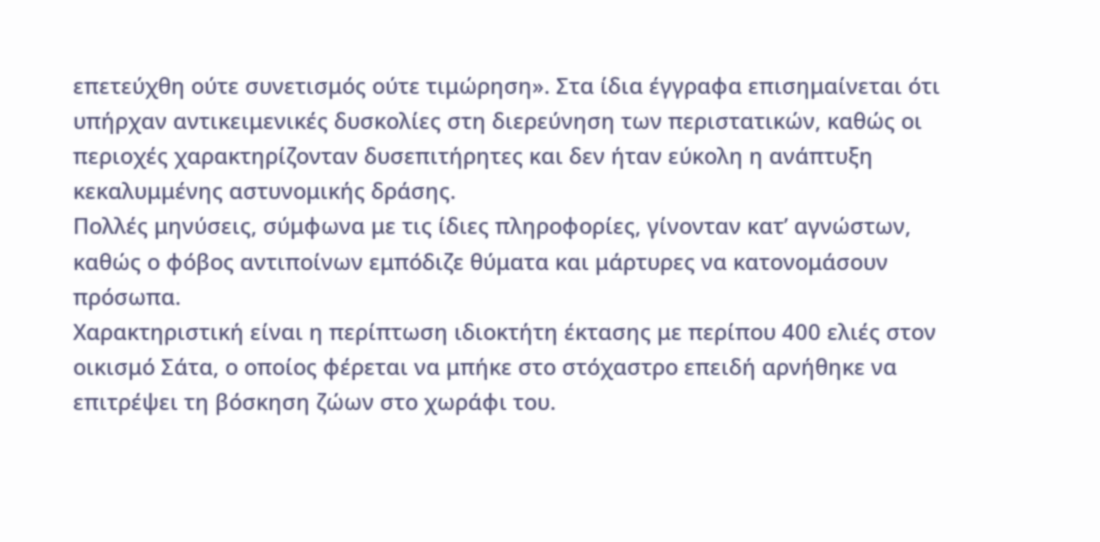επετεύχθη ούτε συνετισμός ούτε τιμώρηση». Στα ίδια έγγραφα επισημαίνεται ότι υπήρχαν αντικειμενικές δυσκολίες στη διερεύνηση των περιστατικών, καθώς οι περιοχές χαρακτηρίζονταν δυσεπιτήρητες και δεν ήταν εύκολη η ανάπτυξη κεκαλυμμένης αστυνομικής δράσης.
Πολλές μηνύσεις, σύμφωνα με τις ίδιες πληροφορίες, γίνονταν κατ’ αγνώστων, καθώς ο φόβος αντιποίνων εμπόδιζε θύματα και μάρτυρες να κατονομάσουν πρόσωπα.
Χαρακτηριστική είναι η περίπτωση ιδιοκτήτη έκτασης με περίπου 400 ελιές στον οικισμό Σάτα, ο οποίος φέρεται να μπήκε στο στόχαστρο επειδή αρνήθηκε να επιτρέψει τη βόσκηση ζώων στο χωράφι του.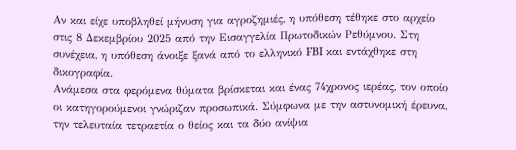Αν και είχε υποβληθεί μήνυση για αγροζημιές, η υπόθεση τέθηκε στο αρχείο στις 8 Δεκεμβρίου 2025 από την Εισαγγελία Πρωτοδικών Ρεθύμνου. Στη συνέχεια, η υπόθεση άνοιξε ξανά από το ελληνικό FBI και εντάχθηκε στη δικογραφία.
Ανάμεσα στα φερόμενα θύματα βρίσκεται και ένας 74χρονος ιερέας, τον οποίο οι κατηγορούμενοι γνώριζαν προσωπικά. Σύμφωνα με την αστυνομική έρευνα, την τελευταία τετραετία ο θείος και τα δύο ανίψια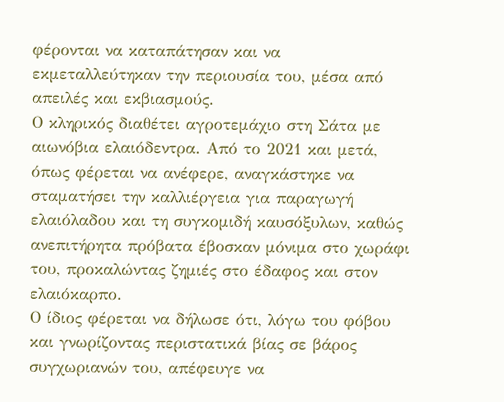φέρονται να καταπάτησαν και να εκμεταλλεύτηκαν την περιουσία του, μέσα από απειλές και εκβιασμούς.
Ο κληρικός διαθέτει αγροτεμάχιο στη Σάτα με αιωνόβια ελαιόδεντρα. Από το 2021 και μετά, όπως φέρεται να ανέφερε, αναγκάστηκε να σταματήσει την καλλιέργεια για παραγωγή ελαιόλαδου και τη συγκομιδή καυσόξυλων, καθώς ανεπιτήρητα πρόβατα έβοσκαν μόνιμα στο χωράφι του, προκαλώντας ζημιές στο έδαφος και στον ελαιόκαρπο.
Ο ίδιος φέρεται να δήλωσε ότι, λόγω του φόβου και γνωρίζοντας περιστατικά βίας σε βάρος συγχωριανών του, απέφευγε να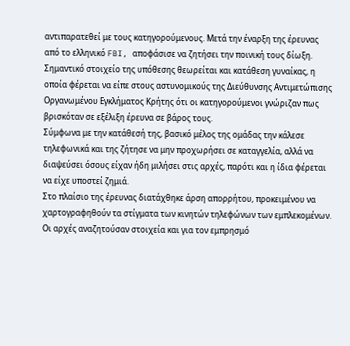αντιπαρατεθεί με τους κατηγορούμενους. Μετά την έναρξη της έρευνας από το ελληνικό FBI, αποφάσισε να ζητήσει την ποινική τους δίωξη.
Σημαντικό στοιχείο της υπόθεσης θεωρείται και κατάθεση γυναίκας, η οποία φέρεται να είπε στους αστυνομικούς της Διεύθυνσης Αντιμετώπισης Οργανωμένου Εγκλήματος Κρήτης ότι οι κατηγορούμενοι γνώριζαν πως βρισκόταν σε εξέλιξη έρευνα σε βάρος τους.
Σύμφωνα με την κατάθεσή της, βασικό μέλος της ομάδας την κάλεσε τηλεφωνικά και της ζήτησε να μην προχωρήσει σε καταγγελία, αλλά να διαψεύσει όσους είχαν ήδη μιλήσει στις αρχές, παρότι και η ίδια φέρεται να είχε υποστεί ζημιά.
Στο πλαίσιο της έρευνας διατάχθηκε άρση απορρήτου, προκειμένου να χαρτογραφηθούν τα στίγματα των κινητών τηλεφώνων των εμπλεκομένων. Οι αρχές αναζητούσαν στοιχεία και για τον εμπρησμό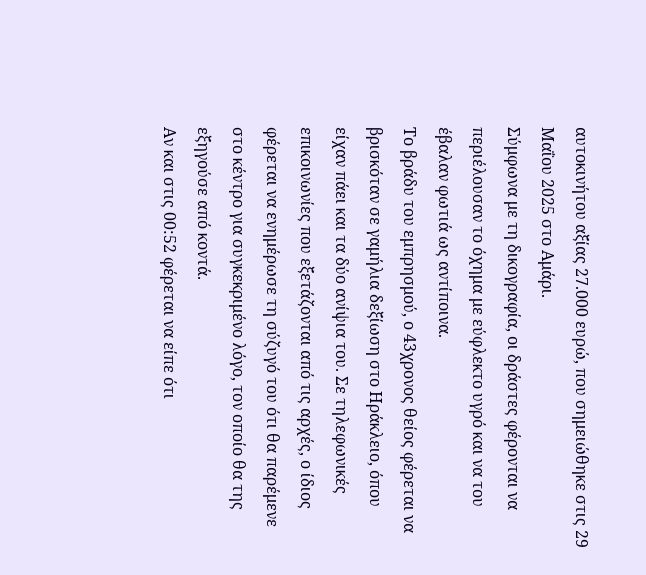αυτοκινήτου αξίας 27.000 ευρώ, που σημειώθηκε στις 29 Μαΐου 2025 στο Αμάρι.
Σύμφωνα με τη δικογραφία, οι δράστες φέρονται να περιέλουσαν το όχημα με εύφλεκτο υγρό και να του έβαλαν φωτιά ως αντίποινα.
Το βράδυ του εμπρησμού, ο 43χρονος θείος φέρεται να βρισκόταν σε γαμήλια δεξίωση στο Ηράκλειο, όπου είχαν πάει και τα δύο ανίψια του. Σε τηλεφωνικές επικοινωνίες που εξετάζονται από τις αρχές, ο ίδιος φέρεται να ενημέρωσε τη σύζυγό του ότι θα παρέμενε στο κέντρο για συγκεκριμένο λόγο, τον οποίο θα της εξηγούσε από κοντά.
Αν και στις 00:52 φέρεται να είπε ότι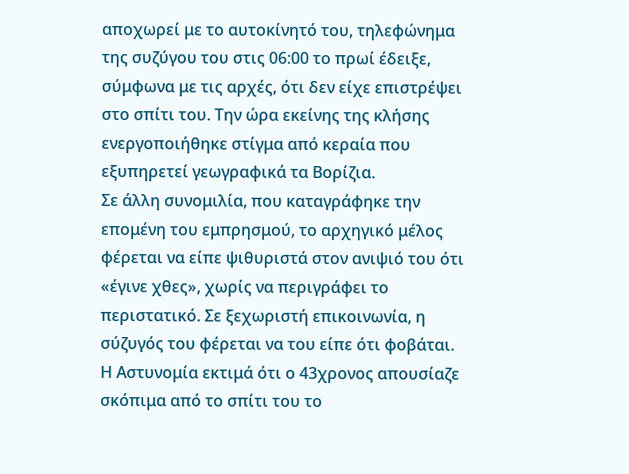αποχωρεί με το αυτοκίνητό του, τηλεφώνημα της συζύγου του στις 06:00 το πρωί έδειξε, σύμφωνα με τις αρχές, ότι δεν είχε επιστρέψει στο σπίτι του. Την ώρα εκείνης της κλήσης ενεργοποιήθηκε στίγμα από κεραία που εξυπηρετεί γεωγραφικά τα Βορίζια.
Σε άλλη συνομιλία, που καταγράφηκε την επομένη του εμπρησμού, το αρχηγικό μέλος φέρεται να είπε ψιθυριστά στον ανιψιό του ότι «έγινε χθες», χωρίς να περιγράφει το περιστατικό. Σε ξεχωριστή επικοινωνία, η σύζυγός του φέρεται να του είπε ότι φοβάται.
Η Αστυνομία εκτιμά ότι ο 43χρονος απουσίαζε σκόπιμα από το σπίτι του το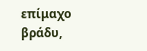επίμαχο βράδυ,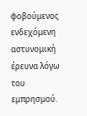φοβούμενος ενδεχόμενη αστυνομική έρευνα λόγω του εμπρησμού.